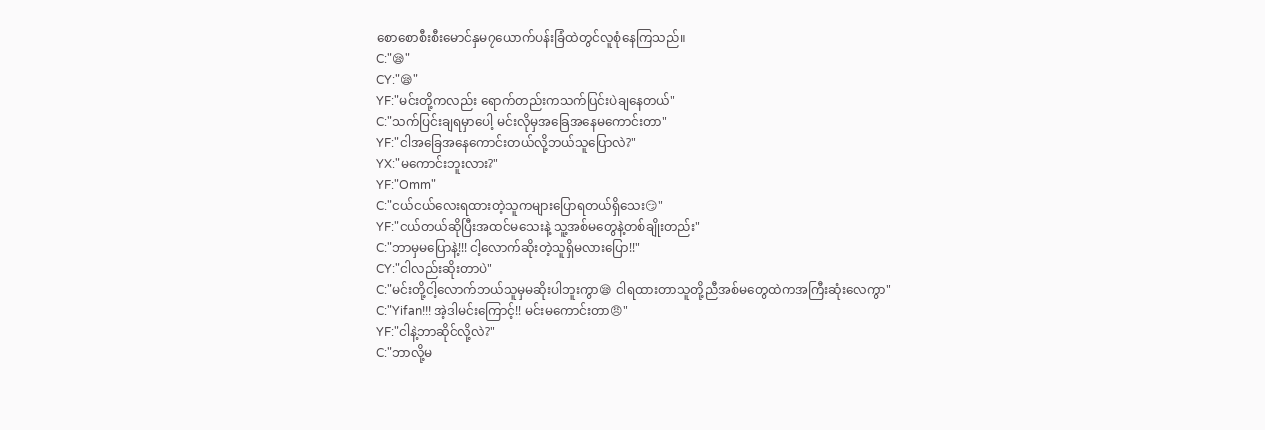စောစောစီးစီးမောင်နှမ၇ယောက်ပန်းခြံထဲတွင်လူစုံနေကြသည်။
C:"😪"
CY:"😪"
YF:"မင်းတို့ကလည်း ရောက်တည်းကသက်ပြင်းပဲချနေတယ်"
C:"သက်ပြင်းချရမှာပေါ့ မင်းလိုမှအခြေအနေမကောင်းတာ"
YF:"ငါအခြေအနေကောင်းတယ်လို့ဘယ်သူပြောလဲ?"
YX:"မကောင်းဘူးလား?"
YF:"Omm"
C:"ငယ်ငယ်လေးရထားတဲ့သူကများပြောရတယ်ရှိသေး😏"
YF:"ငယ်တယ်ဆိုပြီးအထင်မသေးနဲ့ သူ့အစ်မတွေနဲ့တစ်ချိုးတည်း"
C:"ဘာမှမပြောနဲ့!!! ငါ့လောက်ဆိုးတဲ့သူရှိမလားပြော!!"
CY:"ငါလည်းဆိုးတာပဲ"
C:"မင်းတို့ငါ့လောက်ဘယ်သူမှမဆိုးပါဘူးကွာ😪 ငါရထားတာသူတို့ညီအစ်မတွေထဲကအကြီးဆုံးလေကွာ"
C:"Yifan!!! အဲ့ဒါမင်းကြောင့်!! မင်းမကောင်းတာ😠"
YF:"ငါနဲ့ဘာဆိုင်လို့လဲ?"
C:"ဘာလို့မ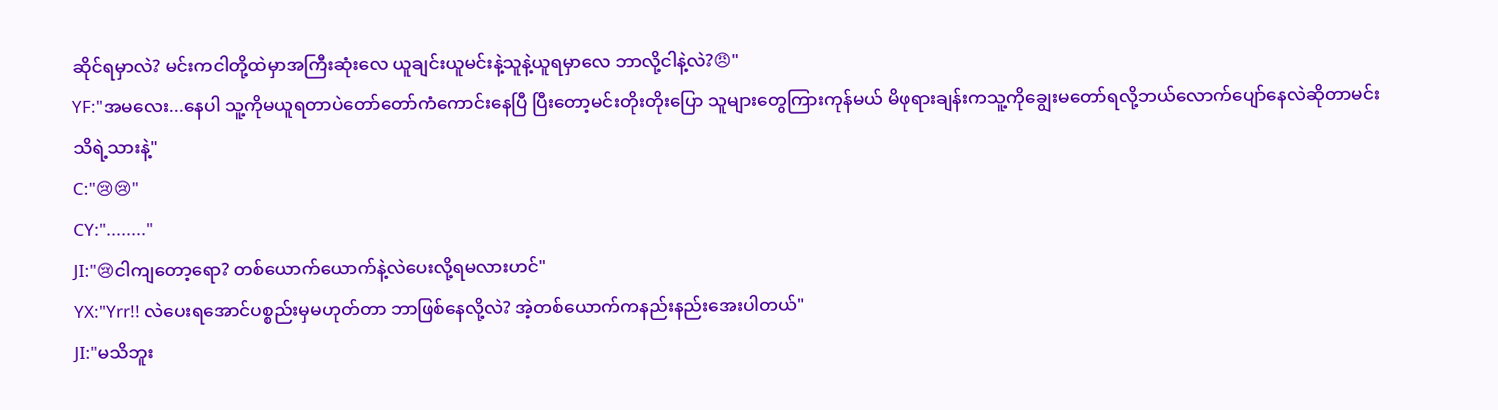ဆိုင်ရမှာလဲ? မင်းကငါတို့ထဲမှာအကြီးဆုံးလေ ယူချင်းယူမင်းနဲ့သူနဲ့ယူရမှာလေ ဘာလို့ငါနဲ့လဲ?😠"
YF:"အမလေး...နေပါ သူ့ကိုမယူရတာပဲတော်တော်ကံကောင်းနေပြီ ပြီးတော့မင်းတိုးတိုးပြော သူများတွေကြားကုန်မယ် မိဖုရားချန်းကသူ့ကိုချွေးမတော်ရလို့ဘယ်လောက်ပျော်နေလဲဆိုတာမင်းသိရဲ့သားနဲ့"
C:"😢😢"
CY:"........"
JI:"😢ငါကျတော့ရော? တစ်ယောက်ယောက်နဲ့လဲပေးလို့ရမလားဟင်"
YX:"Yrr!! လဲပေးရအောင်ပစ္စည်းမှမဟုတ်တာ ဘာဖြစ်နေလို့လဲ? အဲ့တစ်ယောက်ကနည်းနည်းအေးပါတယ်"
JI:"မသိဘူး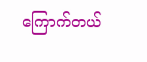ကြောက်တယ်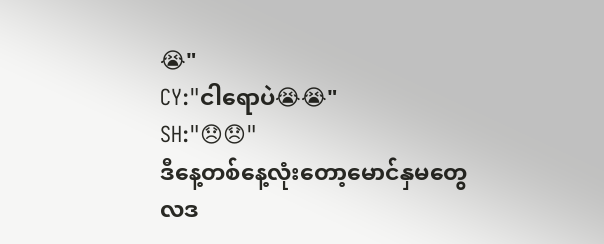😭"
CY:"ငါရောပဲ😭😭"
SH:"😞😞"
ဒီနေ့တစ်နေ့လုံးတော့မောင်နှမတွေလဒ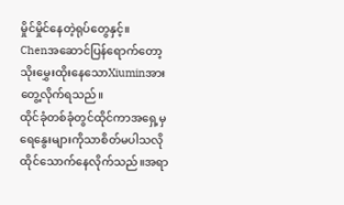မှိုင်မှိုင်နေတဲ့ရုပ်တွေနှင့်။
Chenအဆောင်ပြန်ရောက်တော့သိုးမွှေးထိုးနေသောXiuminအားတွေ့လိုက်ရသည်။
ထိုင်ခုံတစ်ခုံတွင်ထိုင်ကာအရှေ့မှရေနွေးများကိုသာစိတ်မပါသလိုထိုင်သောက်နေလိုက်သည်။အရာ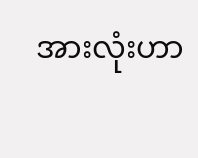အားလုံးဟာ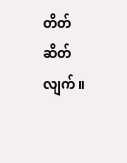တိတ်ဆိတ်လျက်။